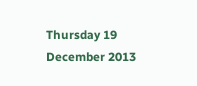Thursday 19 December 2013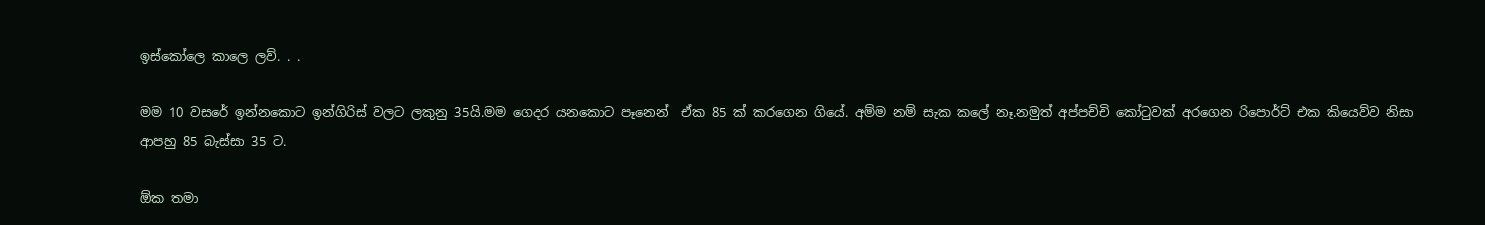ඉස්කෝලෙ කාලෙ ලව්. . .

මම 10 වසරේ ඉන්නකොට ඉන්ගිරිස් වලට ලකුනු 35යි.මම ගෙදර යනකොට පෑනෙන්  ඒක 85 ක් කරගෙන ගියේ. අම්ම නම් සැක කලේ නෑ.නමුත් අප්පච්චි කෝටුවක් අරගෙන රිපොර්ට් එක කියෙව්ව නිසා ආපහු 85 බැස්සා 35 ට.

ඕක තමා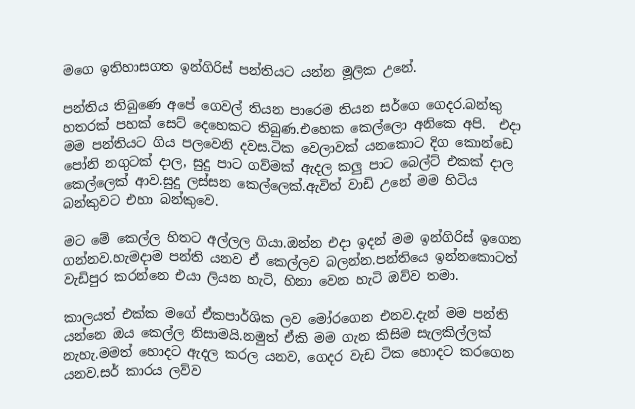මගෙ ඉතිහාසගත ඉන්ගි‍රිස් පන්‍තියට යන්න මූලික උනේ.

පන්තිය තිබුණෙ අපේ ගෙවල් තියන පාරෙම තියන සර්ගෙ ගෙදර.බන්කු හතරක් පහක් සෙට් දෙහෙකට තිබුණ.එහෙක කෙල්ලො අනිකෙ අපි.  එදා මම පන්තියට ගිය පලවෙනි දවස.ටික වෙලාවක් යනකොට දිග කොන්ඩෙ පෝනි නගුටක් දාල, සුදු පාට ගව්මක් ඇදල කලු පාට බෙල්ට් එකක් දාල කෙල්ලෙක් ආව.සුදු ලස්සන කෙල්ලෙක්.ඇවිත් වාඩි උනේ මම හිටිය බන්කුවට එහා බන්කුවෙ.

මට මේ කෙල්ල හිතට අල්ලල ගියා.ඔන්න එදා ඉදන් මම ඉන්ගිරිස් ඉගෙන ගන්නව.හැමදාම පන්ති යනව ඒ කෙල්ලව බලන්න.පන්තියෙ ඉන්නකොටත් වැඩිපුර කරන්නෙ එයා ලියන හැටි, හිනා වෙන හැටි ඔව්ව තමා.

කාලයත් එක්ක මගේ ඒකපාර්ශික ලව මෝරගෙන එනව.දැන් මම පන්ති යන්නෙ ඔය කෙල්ල නිසාමයි.නමුත් ඒකි මම ගැන කිසිම සැලකිල්ලක් නැහැ.මමත් හොදට ඇදල කරල යනව, ගෙදර වැඩ ටික හොදට කරගෙන යනව.සර් කාරය ලව්ව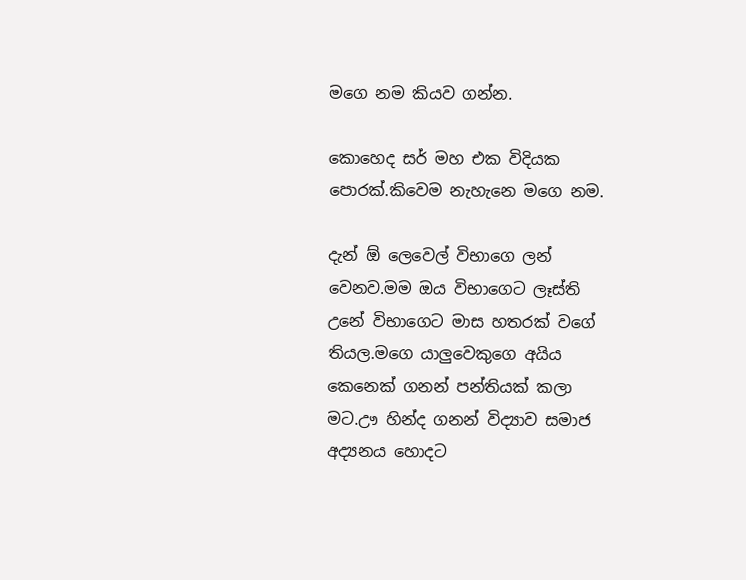මගෙ නම කියව ගන්න.

කොහෙද සර් මහ එක විදියක පොරක්.කිවෙම නැහැනෙ මගෙ නම.

දැන් ඕ ලෙවෙල් විභාගෙ ලන් වෙනව.මම ඔය විභාගෙට ලෑස්ති උනේ විභාගෙට මාස හතරක් වගේ තියල.මගෙ යාලුවෙකුගෙ අයිය කෙනෙක් ගනන් පන්තියක් කලා මට.ඌ හින්ද ගනන් විද්‍යාව සමාජ අද්‍යනය හොදට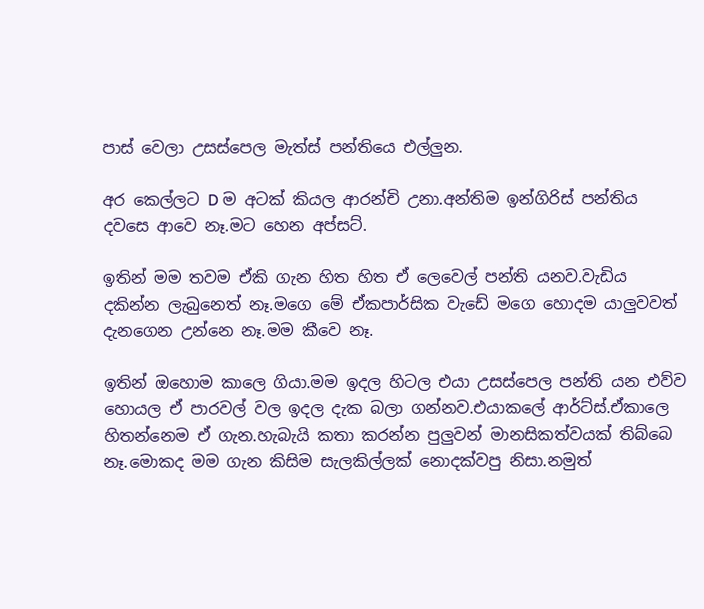පාස් වෙලා උසස්පෙල මැත්ස් පන්තියෙ එල්ලුන.

අර කෙල්ලට D ම අටක් කියල ආරන්චි උනා.අන්තිම ඉන්ගිරිස් පන්තිය දවසෙ ආවෙ නෑ.මට හෙන අප්සට්.

ඉතින් මම තවම ඒකි ගැන හිත හිත ඒ ලෙවෙල් පන්ති යනව.වැඩිය දකින්න ලැබුනෙත් නෑ.මගෙ මේ ඒකපාර්සික වැඩේ මගෙ හොදම යාලුවවත් දැනගෙන උන්නෙ නෑ.මම කීවෙ නෑ.

ඉතින් ඔහොම කාලෙ ගියා.මම ඉදල හිටල එයා උසස්පෙල පන්ති යන එව්ව හොයල ඒ පාරවල් වල ඉදල දැක බලා ගන්නව.එයාකලේ ආර්ට්ස්.ඒකාලෙ හිතන්නෙම ඒ ගැන.හැබැයි කතා කරන්න පුලුවන් මානසිකත්වයක් තිබ්බෙ නෑ.මොකද මම ගැන කිසිම සැලකිල්ලක් නොදක්වපු නිසා.නමුත්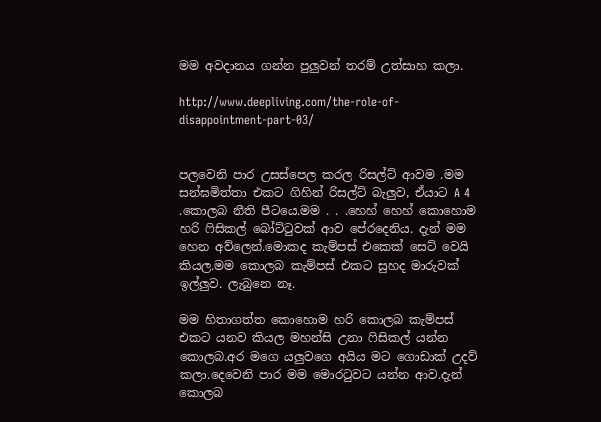මම අවදානය ගන්න පුලුවන් තරම් උත්සාහ කලා.

http://www.deepliving.com/the-role-of-disappointment-part-03/


පලවෙනි පාර උසස්පෙල කරල රිසල්ට් ආවම .මම සන්ඝමිත්තා එකට ගිහින් රිසල්ට් බැලුව, ඒයාට A 4 .කොලබ නීති පීටයෙ.මම . . .හෙහ් හෙහ් කොහොම හරි ෆිසිකල් බෝට්ටුවක් ආව පේරදෙනිය. දැන් මම හෙන අව්ලෙන්.මොකද කැම්පස් එකෙක් සෙට් වෙයි කියල.මම කොලබ කැම්පස් එකට සුහද මාරුවක් ඉල්ලුව. ලැබුනෙ නෑ.

මම හිතාගත්ත කොහොම හරි කොලබ කැම්පස් එකට යනව කියල මහන්සි උනා ෆිසිකල් යන්න කොලබ.අර මගෙ යලුවගෙ අයිය මට ගොඩාක් උදව් කලා.දෙවෙනි පාර මම මොරටුවට යන්න ආව.දැන් කොලබ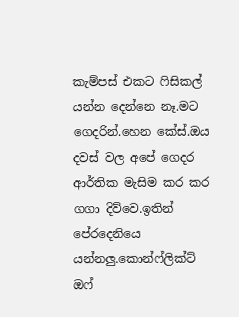කැම්පස් එකට ෆිසිකල් යන්න දෙන්නෙ නෑ.මට ගෙදරින්.හෙන කේස්.ඔය දවස් වල අපේ ගෙදර ආර්තික මැසිම කර කර ගගා දිව්වෙ.ඉතින් පේරදෙනියෙ යන්නලු.කොන්ෆ්ලික්ට් ඔෆ්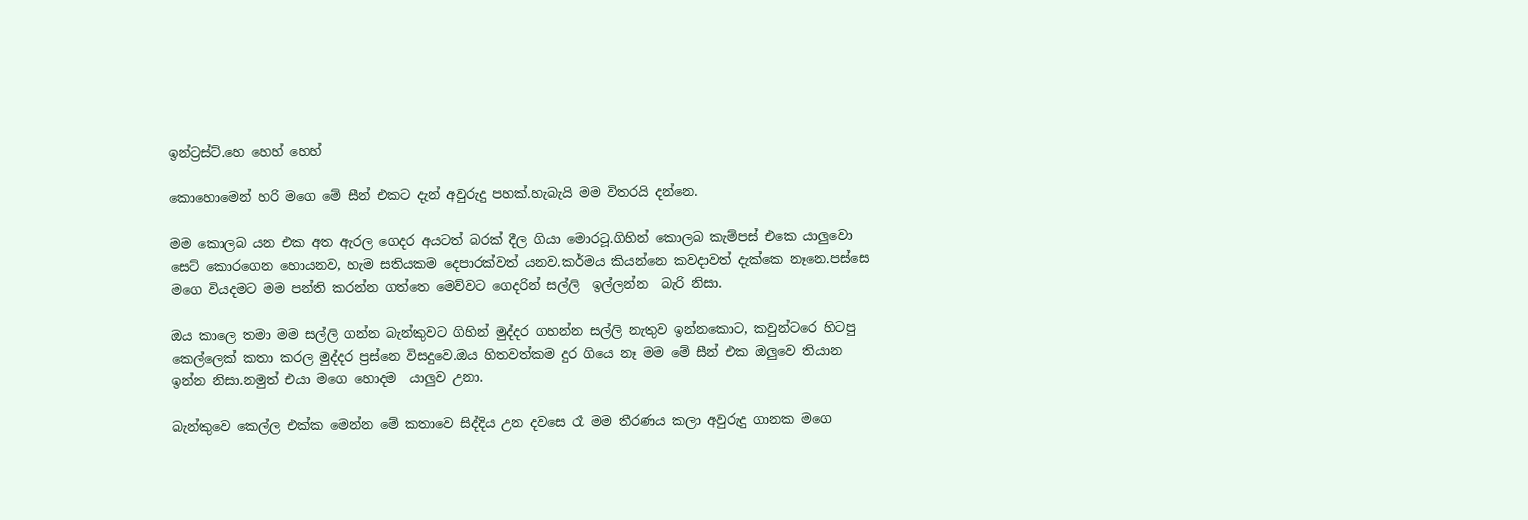ඉන්ට්‍රස්ට්.හෙ හෙහ් හෙහ්

කොහොමෙන් හරි මගෙ මේ සීන් එකට දැන් අවුරුදු පහක්.හැබැයි මම විතරයි දන්නෙ.

මම කොලබ ‍යන එක අත ඇරල ගෙදර අයටත් බරක් දීල ගියා මොරටූ.ගිහින් කොලබ කැම්පස් එකෙ යාලුවො සෙට් කොරගෙන හොයනව, හැම සතියකම දෙපාරක්වත් යනව.කර්මය කියන්නෙ කවදාවත් දැක්කෙ නෑනෙ.පස්සෙ මගෙ වියදමට මම පන්ති කරන්න ගත්තෙ මෙව්වට ගෙදරින් සල්ලි  ඉල්ලන්න  බැ‍රි නිසා.

ඔ‍ය කාලෙ තමා මම සල්ලි ගන්න බැන්කුවට ගිහින් මුද්දර ගහන්න සල්ලි නැතුව ඉන්නකොට, කවුන්ටරෙ හිටපු කෙල්ලෙක් කතා කරල මුද්දර ප්‍රස්නෙ විසදුවෙ.ඔය හිතවත්කම දුර ගියෙ නෑ මම මේ සීන් එක ඔලුවෙ ති‍යාන ඉන්න නිසා.නමුත් එයා මගෙ හොදම  යාලුව උනා.

බැන්කුවෙ කෙල්ල එක්ක මෙන්න මේ කතාවෙ සිද්දිය උන දවසෙ රෑ මම තීරණය කලා අවුරුදු ගානක මගෙ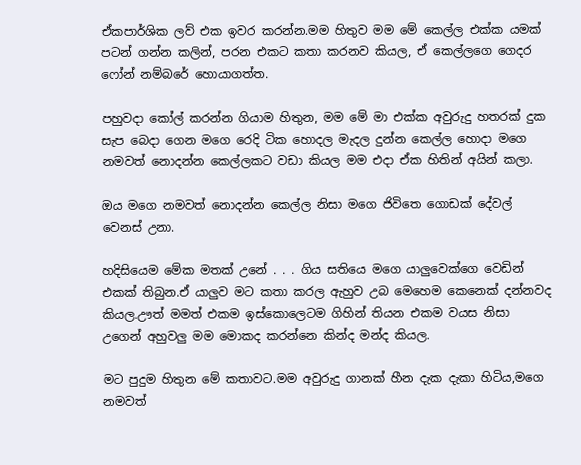ඒකපාර්ශික ලව් එක ඉවර කරන්න.මම හිතුව මම මේ කෙල්ල එක්ක යමක් පටන් ගන්න කලින්, පරන එකට කතා කරනව කියල, ඒ කෙල්ලගෙ ගෙදර ෆෝන් නම්බරේ හොයාගත්ත.

පහුවදා කෝල් කරන්න ගියාම හිතුන, මම මේ මා එක්ක අවුරුදු හතරක් දුක සැප බෙදා ගෙන මගෙ රෙදි ටික හොදල මැදල දුන්න කෙල්ල හොදා මගෙ නමවත් නොදන්න කෙල්ලකට වඩා කියල මම එදා ඒක හිතින් අයින් කලා.

ඔය මගෙ නමවත් නොදන්න කෙල්ල නිසා මගෙ ජිවිතෙ ගොඩක් දේවල් වෙනස් උනා.

හදිසියෙම මේක මතක් උනේ . . . ගිය සතියෙ මගෙ යාලුවෙක්ගෙ වෙඩින් එකක් තිබුන.ඒ යාලුව මට කතා කරල ඇහුව උබ මෙහෙම කෙනෙක් දන්නවද කියල.ඌත් මමත් එකම ඉස්කොලෙටම ගිහින් තියන එකම වයස නිසා උගෙන් අහුවලු මම මොකද කරන්නෙ කින්ද මන්ද කියල.

මට පුදුම හිතුන මේ කතාවට.මම අවුරුදු ගානක් හීන දැක දැකා හිටිය,මගෙ නමවත්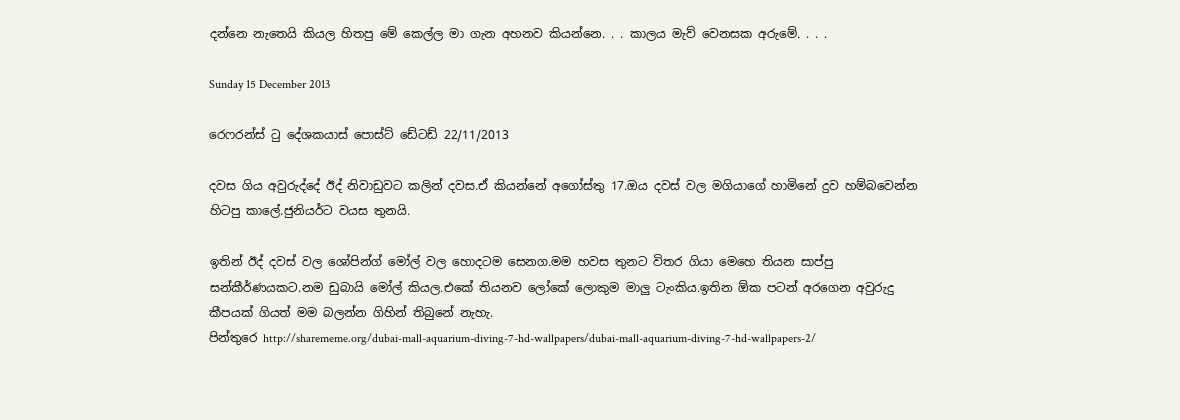දන්නෙ නැතෙයි කියල හිතපු මේ කෙල්ල මා ගැන අහනව කියන්නෙ. . . කාලය මැව් වෙනසක අරුමේ. . . .

Sunday 15 December 2013

රෙෆරන්ස් ටු දේශකයාස් පොස්ට් ඩේටඩ් 22/11/2013

දවස ගිය අවුරුද්දේ ඊද් නිවාඩුවට කලින් දවස.ඒ කියන්නේ අගෝස්තු 17.ඔය දවස් වල මගියාගේ හාමිනේ දුව හම්බවෙන්න හිටපු කාලේ.ජුනියර්ට වයස තුනයි.

ඉතින් ඊද් දවස් වල ශෝපින්ග් මෝල් වල හොදටම සෙනග.මම හවස තුනට විතර ගියා මෙහෙ තියන සාප්පු සන්කීර්ණයකට.නම ඩුබායි මෝල් කියල.එකේ තියනව ලෝකේ ලොකුම මාලු ටැංකිය.ඉතින ඕක පටන් අරගෙන අවුරුදු කීපයක් ගියත් මම බලන්න ගිහින් තිබුනේ නැහැ.
පින්තුරෙ http://sharememe.org/dubai-mall-aquarium-diving-7-hd-wallpapers/dubai-mall-aquarium-diving-7-hd-wallpapers-2/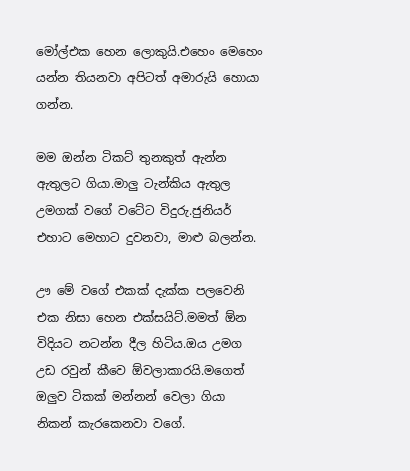මෝල්එක හෙන ලොකුයි.එහෙං මෙහෙං යන්න තියනවා අපිටත් අමාරුයි හොයා ගන්න.

මම ඔන්න ටිකට් තුනකුත් ඇන්න ඇතුලට ගියා.මාලු ටැන්කිය ඇතුල උමගක් වගේ වටේට විදුරු.ජුනියර් එහාට මෙහාට දුවනවා, මාළු බලන්න.

ඌ මේ වගේ එකක් දැක්ක පලවෙනි එක නිසා හෙන එක්සයිට්.මමත් ඕන විදියට නටන්න දීල හිටිය.ඔය උමග උඩ රවුන් කීවෙ ඕවලාකාරයි.මගෙත් ඔලුව ටිකක් මන්නන් වෙලා ගියා නිකන් කැරකෙනවා වගේ.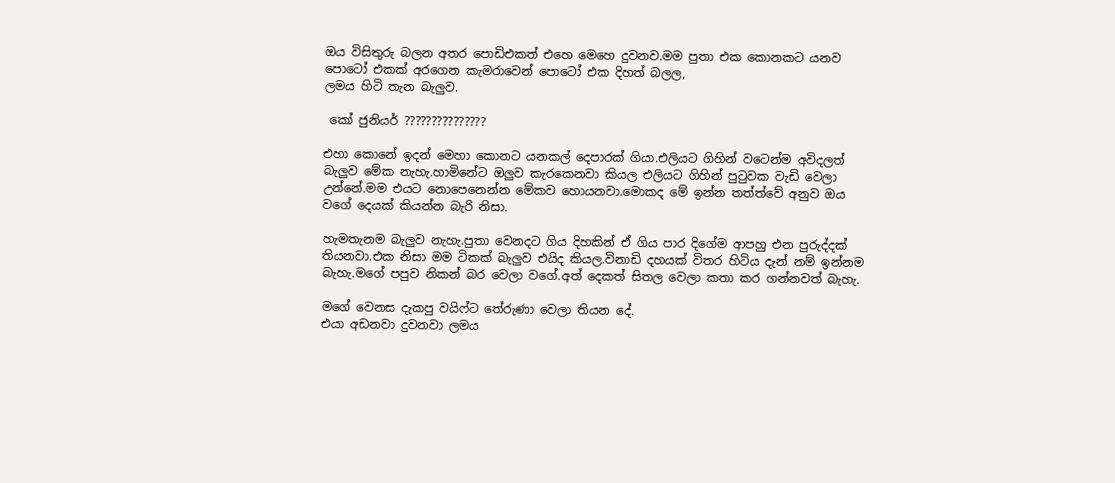ඔය විසිතුරු බලන අතර පොඩිඑකත් එහෙ මෙහෙ දුවනව.මම පුතා එක කොනකට යනව පොටෝ එකක් අරගෙන කැමරාවෙන් පොටෝ එක දිහත් බලල,
ලමය හිටි තැන බැලුව.

 කෝ ජුනියර් ???????????????

එහා කොනේ ඉදන් මෙහා කොනට යනකල් දෙපාරක් ගියා.එලියට ගිහින් වටෙන්ම අවිදලත් බැලුව මේක නැහැ.හාමිනේට ඔලුව කැරකෙනවා කියල එලියට ගිහින් පුටුවක වැඩි වෙලා උන්නේ.මම එයට නොපෙනෙන්න මේකව හොයනවා.මොකද මේ ඉන්න තත්ත්වේ අනුව ඔය වගේ දෙයක් කියන්න බැරි නිසා.

හැමතැනම බැලුව නැහැ.පුතා වෙනදට ගිය දිහකින් ඒ ගිය පාර දිගේම ආපහු එන පුරුද්දක් තියනවා.එක නිසා මම ටිකක් බැලුව එයිද කියල.විනාඩි දහයක් විතර හිටිය දැන් නම් ඉන්නම බැහැ.මගේ පපුව නිකන් බර වෙලා වගේ.අත් දෙකත් සිතල වෙලා කතා කර ගන්නවත් බැහැ.

මගේ වෙනස දැකපු වයිෆ්ට තේරුණා වෙලා තියන දේ.
එයා අඩනවා දුවනවා ලමය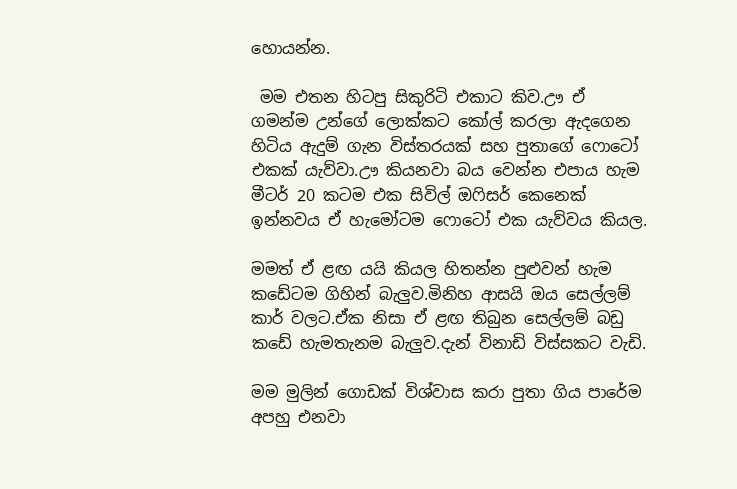හොයන්න.

 මම එතන හිටපු සිකුරිටි එකාට කිව.ඌ ඒ ගමන්ම උන්ගේ ලොක්කට කෝල් කරලා ඇදගෙන හිටිය ඇදුම් ගැන විස්තරයක් සහ පුතාගේ ෆොටෝ එකක් යැව්වා.ඌ කියනවා බය වෙන්න එපාය හැම මීටර් 20 කටම එක සිවිල් ඔෆිසර් කෙනෙක් ඉන්නවය ඒ හැමෝටම ෆොටෝ එක යැව්වය කියල.

මමත් ඒ ළඟ යයි කියල හිතන්න පුළුවන් හැම කඩේටම ගිහින් බැලුව.මිනිහ ආසයි ඔය සෙල්ලම් කාර් වලට.ඒක නිසා ඒ ළඟ තිබුන සෙල්ලම් බඩු කඩේ හැමතැනම බැලුව.දැන් විනාඩි විස්සකට වැඩි.

මම මුලින් ගොඩක් විශ්වාස කරා පුතා ගිය පාරේම අපහු එනවා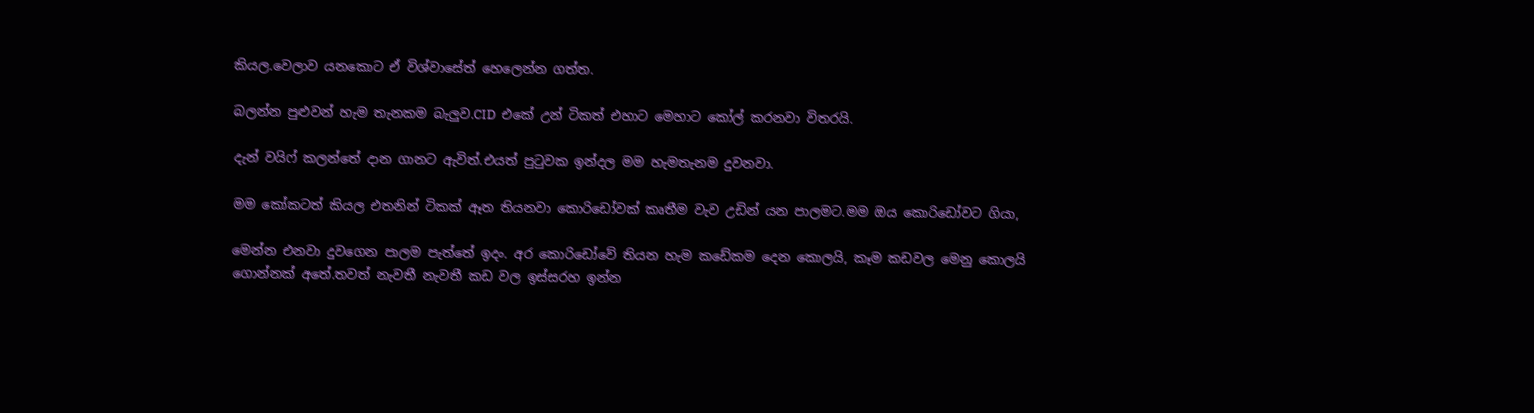කියල.වෙලාව යනකොට ඒ විශ්වාසේත් හෙලෙන්න ගත්ත.

බලන්න පුළුවන් හැම තැනකම බැලුව.CID  එකේ උන් ටිකත් එහාට මෙහාට කෝල් කරනවා විතරයි.

දැන් වයිෆ් කලන්තේ දාන ගානට ඇවිත්.එයත් පුටුවක ඉන්දල මම හැමතැනම දුවනවා.

මම කෝකටත් කියල එතනින් ටිකක් ඈත තියනවා කොරිඩෝවක් කෘතීම වැව උඩින් යන පාලමට.මම ඔය කොරිඩෝවට ගියා,

මෙන්න එනවා දුවගෙන පාලම පැත්තේ ඉදං. අර කොරිඩෝවේ තියන හැම කඩේකම දෙන කොලයි, කෑම කඩවල මෙනු කොලයි ගොන්නක් අතේ.තවත් නැවතී නැවතී කඩ වල ඉස්සරහ ඉන්න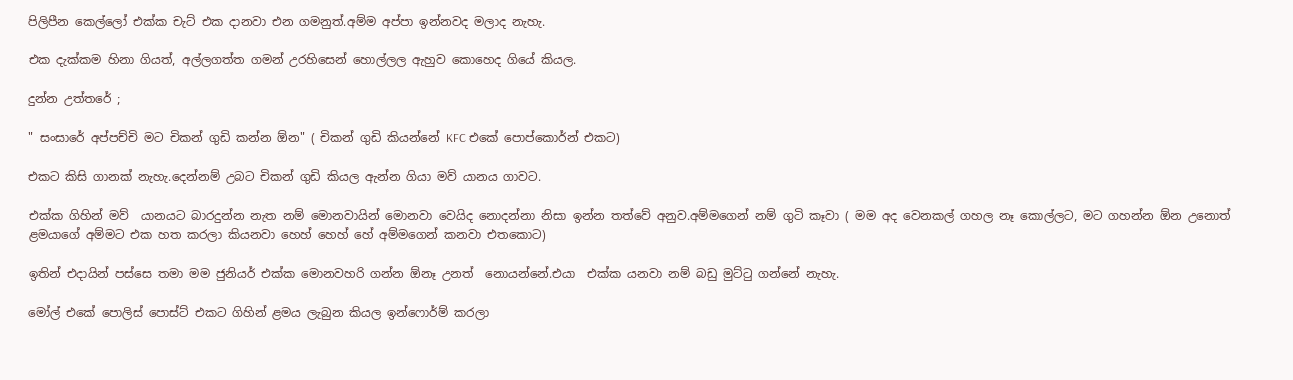පිලිපීන කෙල්ලෝ එක්ක චැට් එක දානවා එන ගමනුත්.අම්ම අප්පා ඉන්නවද මලාද නැහැ.

එක දැක්කම හිනා ගියත්, අල්ලගත්ත ගමන් උරහිසෙන් හොල්ලල ඇහුව කොහෙද ගියේ කියල.

දුන්න උත්තරේ ;

" සංසාරේ අප්පච්චි මට චිකන් ගුඩි කන්න ඕන" ( චිකන් ගුඩි කියන්නේ KFC එකේ පොප්කොර්න් එකට)

එකට කිසි ගානක් නැහැ.දෙන්නම් උබට චිකන් ගුඩි කියල ඇන්න ගියා මව් යාන‍ය ගාවට.

එක්ක ගිහින් මව්  යානයට බාරදුන්න නැත නම් මොනවායින් මොනවා වෙයිද නොදන්නා නිසා ඉන්න තත්වේ අනුව.අම්මගෙන් නම් ගුටි කෑවා ( මම අද වෙනකල් ගහල නෑ කොල්ලට, මට ගහන්න ඕන උනොත් ළමයාගේ අම්මට එක හත කරලා කියනවා හෙහ් හෙහ් හේ අම්මගෙන් කනවා එතකොට)

ඉතින් එදා‍යින් පස්සෙ තමා මම ජුනියර් එක්ක මොනවහරි ගන්න ඕනෑ උනත්  නොයන්නේ.එයා  එක්ක යනවා නම් බඩු මුට්ටු ගන්නේ නැහැ.

මෝල් එකේ පොලිස් පොස්ට් එකට ගිහින් ළමය ලැබුන කියල ඉන්ෆොර්ම් කරලා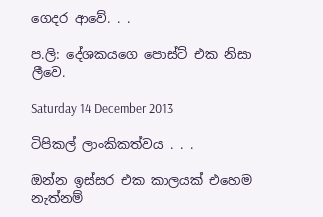ගෙදර ආවේ. . .

ප.ලි: දේශකයගෙ පොස්ට් එක නිසා ලීවෙ.

Saturday 14 December 2013

ටිපිකල් ලාංකිකත්වය . . .

ඔන්න ඉස්සර එක කාලයක් එහෙම නැත්නම්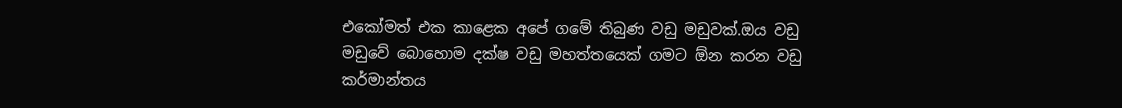එකෝමත් එක කාළෙක අපේ ගමේ තිබුණ වඩු මඩුවක්.ඔය වඩු මඩුවේ බොහොම දක්ෂ වඩු මහත්තයෙක් ගමට ඕන කරන වඩු කර්මාන්තය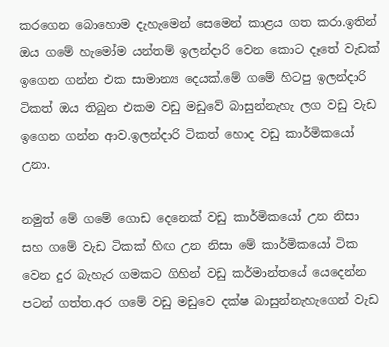කරගෙන බොහොම දැහැමෙන් සෙමෙන් කාළය ගත කරා.ඉතින් ඔය ගමේ හැමෝම යන්තම් ඉලන්දාරි වෙන කොට දෑතේ වැඩක් ඉගෙන ගන්න එක සාමාන්‍ය දෙයක්.මේ ගමේ හිටපු ඉලන්දාරි ටිකත් ඔය තිබුන එකම වඩු මඩුවේ බාසුන්නැහැ ලග වඩු වැඩ ඉගෙන ගන්න ආව.ඉලන්දාරි ටිකත් හොද වඩු කාර්මිකයෝ උනා.

නමුත් මේ ගමේ ගොඩ දෙනෙක් වඩු කාර්මිකයෝ උන නිසා සහ ගමේ වැඩ ටිකක් හිඟ උන නිසා මේ කාර්මිකයෝ ටික වෙන දුර බැහැර ගමකට ගිහින් වඩු කර්මාන්තයේ යෙදෙන්න පටන් ගත්ත.අර ගමේ වඩු මඩුවෙ දක්ෂ බාසුන්නැහැගෙන් වැඩ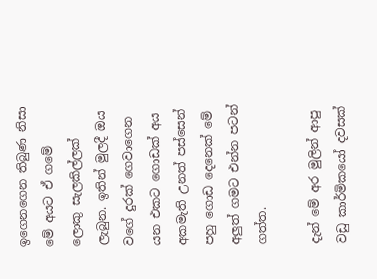ඉගෙනගෙන තිබුණ නිසා මේ අයට ඒ ගමේ ලොකු සැලකිල්ලක් ලැබුන. ඉතින් මුලදී ඔය වගේ දුරක් ගෙවාගෙන යන එකට ගොඩක් අය අකමැති උනත් පස්සෙන් පහු ගොඩ දෙනෙක් මේ අලුත් ගමට එන්න පටන් ගත්ත.

දැන් මේ අර මුලින් ආපු වඩු කාර්මිකයෝ දවසක්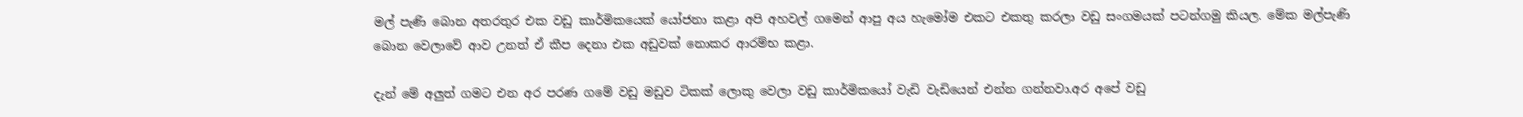මල් පැණි බොන අතරතුර එක වඩු කාර්මිකයෙක් යෝජනා කළා අපි අහවල් ගමෙන් ආපු අය හැමෝම එකට එකතු කරලා වඩු සංගමයක් පටන්ගමු කියල. මේක මල්පැණි බොන වෙලාවේ ආව උනත් ඒ කීප දෙනා එක අඩුවක් නොකර ආරම්භ කළා.

දැන් මේ අලුත් ගමට එන අර පරණ ගමේ වඩු මඩුව ටිකක් ලොකු වෙලා වඩු කාර්මිකයෝ වැඩි වැඩියෙන් එන්න ගන්නවා.අර අපේ වඩු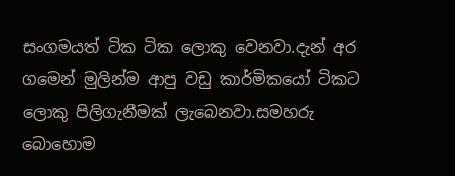සංගමයත් ටික ටික ලොකු වෙනවා.දැන් අර ගමෙන් මුලින්ම ආපු වඩු කාර්මිකයෝ ටිකට ලොකු පිලිගැනීමක් ලැබෙනවා.සමහරු බොහොම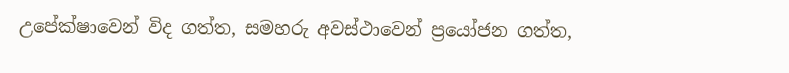උපේක්ෂාවෙන් විද ගත්ත, සමහරු අවස්ථාවෙන් ප්‍රයෝජන ගත්ත,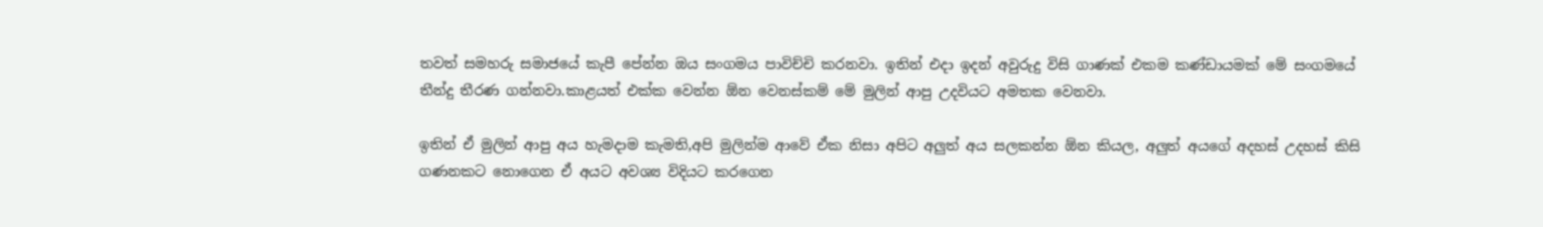තවත් සමහරු සමාජයේ කැපී පේන්න ඔය සංගමය පාවිච්චි කරනවා. ඉතින් එදා ඉදන් අවුරුදු විසි ගාණක් එකම කණ්ඩායමක් මේ සංගමයේ තීන්දු තීරණ ගන්නවා.කාළයත් එක්ක වෙන්න ඕන වෙනස්කම් මේ මුලින් ආපු උදවියට අමතක වෙනවා.

ඉතින් ඒ මුලින් ආපු අය හැමදාම කැමති,අපි මුලින්ම ආවේ ඒක නිසා අපිට අලුත් අය සලකන්න ඕන කියල, අලුත් අයගේ අදහස් උදහස් කිසි ගණනකට නොගෙන ඒ අයට අවශ්‍ය විදියට කරගෙන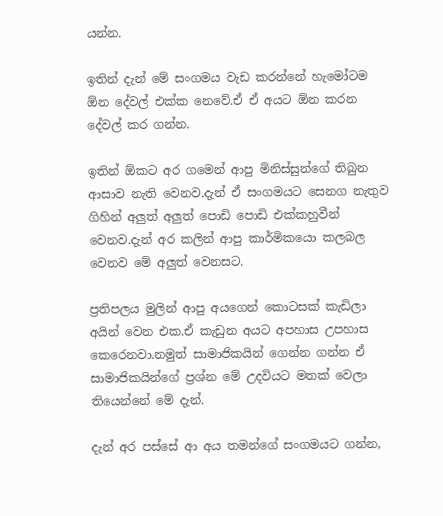යන්න.

ඉතින් දැන් මේ සංගමය වැඩ කරන්නේ හැමෝටම ඕන දේවල් එක්ක නෙවේ.ඒ ඒ අයට ඕන කරන දේවල් කර ගන්න.

ඉතින් ඕකට අර ගමෙන් ආපු මිනිස්සුන්ගේ තිබුන ආසාව නැති වෙනව.දැන් ඒ සංගමයට සෙනග නැතුව ගිහින් අලුත් අලුත් පොඩි පොඩි එක්කහුවීන් වෙනව.දැන් අර කලින් ආපු කාර්මිකයො කලබල වෙනව මේ අලුත් වෙනසට.

ප්‍රතිපලය මුලින් ආපු අයගෙන් කොටසක් කැඩිලා අයින් වෙන එක.ඒ කැඩුන අයට අපහාස උපහාස කෙරෙනවා.නමුත් සාමාජිකයින් ගෙන්න ගන්න ඒ සාමාජිකයින්ගේ ප්‍රශ්න මේ උදවියට මතක් වෙලා තියෙන්නේ මේ දැන්.

දැන් අර පස්සේ ආ අය තමන්ගේ සංගමයට ගන්න,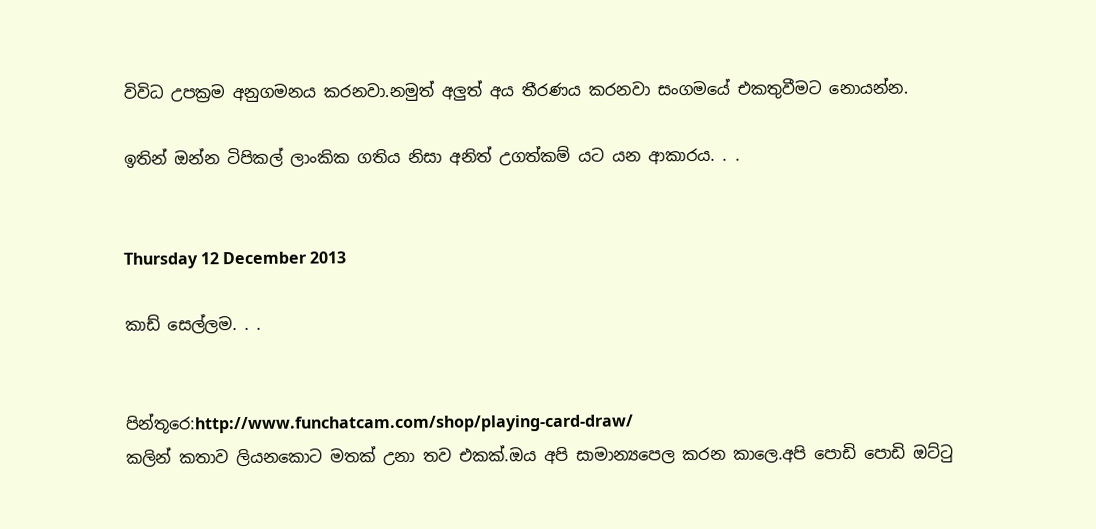විවිධ උපක්‍රම අනුගමනය කරනවා.නමුත් අලුත් අය තීරණය කරනවා සංගමයේ එකතුවීමට නොයන්න.

ඉතින් ඔන්න ටිපිකල් ලාංකික ගතිය නිසා අනිත් උගත්කම් යට යන ආකාරය. . .


Thursday 12 December 2013

කාඩ් සෙල්ලම. . .


පින්තූරෙ:http://www.funchatcam.com/shop/playing-card-draw/
කලින් කතාව ලියනකොට මතක් උනා තව එකක්.ඔය අපි සාමාන්‍යපෙල කරන කාලෙ.අපි පොඩි පොඩි ඔට්ටු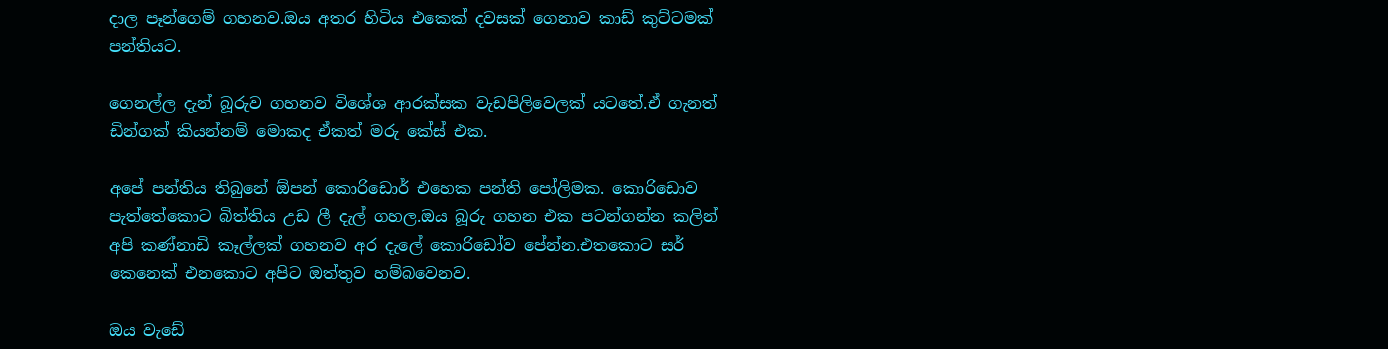දාල පෑන්ගෙම් ගහනව.ඔය අතර හිටිය එකෙක් දවසක් ගෙනාව කාඩ් කුට්ටමක් පන්තියට.

ගෙනල්ල දැන් බූරුව ගහනව විශේශ ආරක්සක වැඩපිලිවෙලක් යටතේ.ඒ ගැනත් ඩින්ගක් කියන්නම් මොකද ඒකත් මරු කේස් එක.

අපේ පන්තිය තිබුනේ ඕපන් කොරිඩොර් එහෙක පන්ති පෝලිමක. කොරිඩොව පැත්තේකොට බිත්තිය උඩ ලී දැල් ගහල.ඔය බූරු ගහන එක පටන්ගන්න කලින් අපි කණ්නාඩි කෑල්ලක් ගහනව අර දැලේ කොරිඩෝව පේන්න.එතකොට සර් කෙනෙක් එනකොට අපිට ඔත්තුව හම්බවෙනව.

ඔය වැඩේ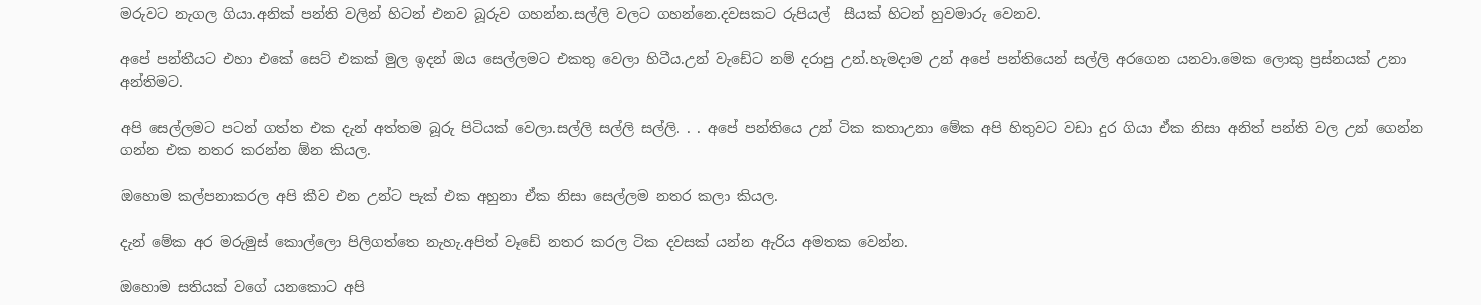මරුවට නැගල ගියා.අනික් පන්ති වලින් හිටන් එනව බූරුව ගහන්න.සල්ලි වලට ගහන්නෙ.දවසකට රුපියල්  සීයක් හිටන් හුවමාරු වෙනව.

අපේ පන්තීයට එහා එකේ සෙට් එකක් මුල ඉදන් ඔය සෙල්ලමට එකතු වෙලා හිටීය.උන් වැඩේට නම් දරාපු උන්.හැමදාම උන් අපේ පන්තියෙන් සල්ලි අරගෙන යනවා.මෙක ලොකු ප්‍රස්නයක් උනා අන්තිමට.

අපි සෙල්ලමට පටන් ගත්ත එක දැන් අත්තම බූරු පිටියක් වෙලා.සල්ලි සල්ලි සල්ලි. . . අපේ පන්තියෙ උන් ටික කතාඋනා මේක අපි හිතුවට වඩා දුර ගියා ඒක නිසා අනිත් පන්ති වල උන් ගෙන්න ගන්න එක නතර කරන්න ඕන කියල.

ඔහොම කල්පනාකරල අපි කීව එන උන්ට පැක් එක අහුනා ඒක නිසා සෙල්ලම නතර කලා කියල.

දැන් මේක අර මරුමුස් කොල්ලො පිලිගත්තෙ නැහැ.අපිත් වෑඩේ නතර කරල ටික දවසක් යන්න ඇරිය අමතක වෙන්න.

ඔහොම සතියක් වගේ යනකොට අපි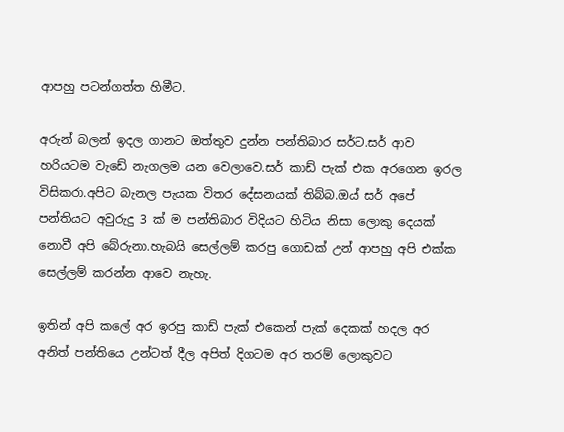ආපහු පටන්ගත්ත හිමීට.

අරුන් බලන් ඉදල ගානට ඔත්තුව දුන්න පන්තිබාර සර්ට.සර් ආව හරියටම වැඩේ නැගලම යන වෙලාවෙ.සර් කාඩ් පැක් එක අරගෙන ඉරල විසිකරා.අපිට බැනල පැයක විතර දේසනයක් තිබ්බ.ඔය් සර් අපේ පන්තියට අවුරුදු 3 ක් ම පන්තිබාර විදියට හිටිය නිසා ලොකු දෙයක් නොවී අපි බේරුනා.හැබයි සෙල්ලම් කරපු ගොඩක් උන් ආපහු අපි එක්ක සෙල්ලම් කරන්න ආවෙ නැහැ.

ඉතින් අපි කලේ අර ඉරපු කාඩ් පැක් එකෙන් පැක් දෙකක් හදල අර අනිත් පන්තියෙ උන්ටත් දීල අපිත් දිගටම අර තරම් ලොකුවට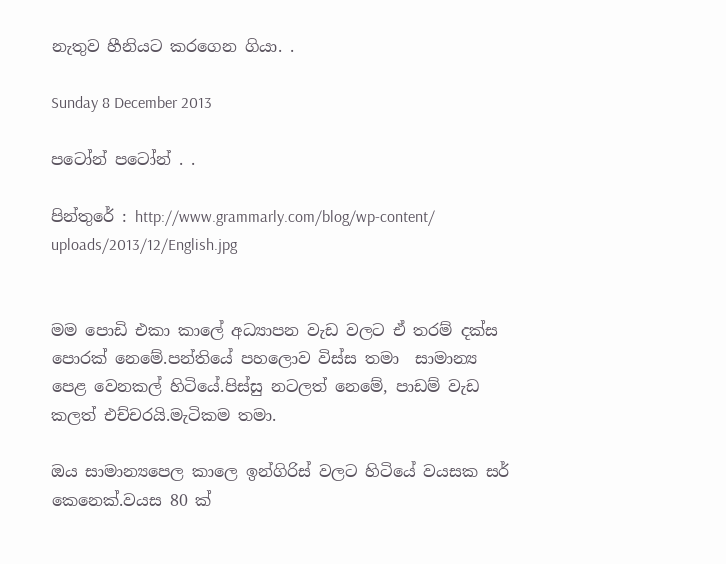නැතුව හීනියට කරගෙන ගියා. .

Sunday 8 December 2013

පටෝන් පටෝන් . .

පින්තුරේ : http://www.grammarly.com/blog/wp-content/
uploads/2013/12/English.jpg


මම පොඩි එකා කාලේ අධ්‍යාපන වැඩ වලට ඒ තරම් දක්ස පොරක් නෙමේ.පන්තියේ පහලොව විස්ස තමා  සාමාන්‍ය පෙළ වෙනකල් හිටියේ.පිස්සු නටලත් නෙමේ, පාඩම් වැඩ කලත් එච්චරයි.මැටිකම තමා.

ඔය සාමාන්‍යපෙල කාලෙ ඉන්ගිරිස් වලට හිටියේ වයසක සර් කෙනෙක්.වයස 80 ක්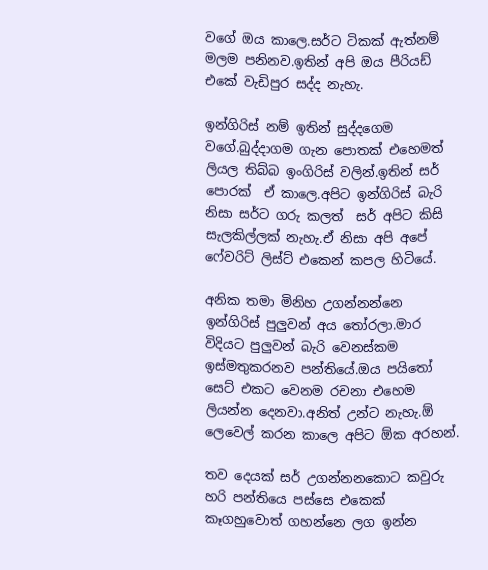වගේ ඔය කාලෙ.සර්ට ටිකක් ඇත්නම් මලම පනිනව.ඉතින් අපි ඔය පී‍රියඩ් එකේ වැඩිපුර සද්ද නැහැ.

ඉන්ගිරිස් නම් ඉතින් සුද්දගෙම වගේ.බුද්දාගම ගැන පොතක් එහෙමත් ලියල තිබ්බ ඉංගිරිස් වලින්.ඉතින් සර් පොරක්  ඒ කාලෙ.අපිට ඉන්ගිරිස් බැරි නිසා සර්ට ගරු කලත්  සර් අපිට කිසි සැලකිල්ලක් නැහැ.ඒ නිසා අපි අපේ ෆේවරිට් ලිස්ට් එකෙන් කපල හිටියේ.

අනික තමා මිනිහ උගන්නන්නෙ ඉන්ගිරිස් පුලුවන් අය තෝරලා.මාර විදියට පුලුවන් බැරි වෙනස්කම ඉස්මතුකරනව පන්තියේ.ඔය පයිතෝ සෙට් එකට වෙනම රචනා එහෙම ලියන්න දෙනවා.අනිත් උන්ට නැහැ.ඕ ලෙවෙල් කරන කාලෙ අපිට ඕක අරහන්.

තව දෙයක් සර් උගන්නනකොට කවුරු හරි පන්තියෙ පස්සෙ එකෙක් කෑගහුවොත් ගහන්නෙ ලග ඉන්න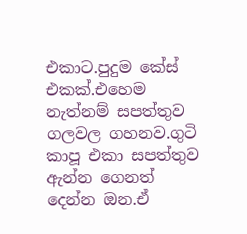එකාට.පුදුම කේස් එකක්.එහෙම නැත්නම් සපත්තුව ගලවල ගහනව.ගුටි කාපූ එකා සපත්තුව ඇන්න ගෙනත් දෙන්න ඔන.ඒ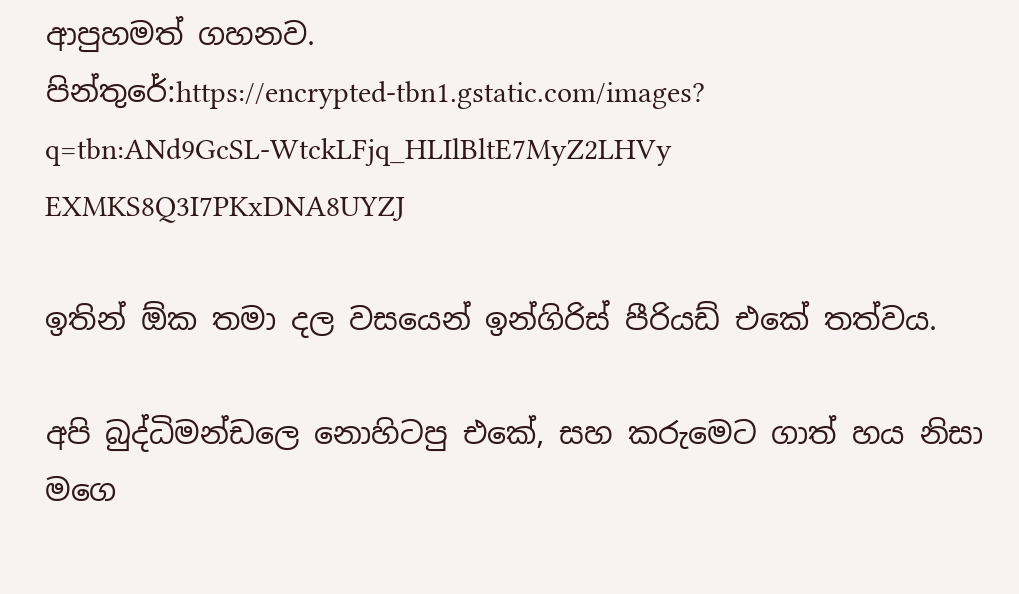ආපුහමත් ගහනව.
පින්තුරේ:https://encrypted-tbn1.gstatic.com/images?
q=tbn:ANd9GcSL-WtckLFjq_HLIlBltE7MyZ2LHVy
EXMKS8Q3I7PKxDNA8UYZJ

ඉතින් ඕක තමා දල වසයෙන් ඉන්ගිරිස් පීරියඩ් එකේ තත්වය.

අපි බුද්ධිමන්ඩලෙ නොහිටපු එකේ, සහ කරුමෙට ගාත් හය නිසා මගෙ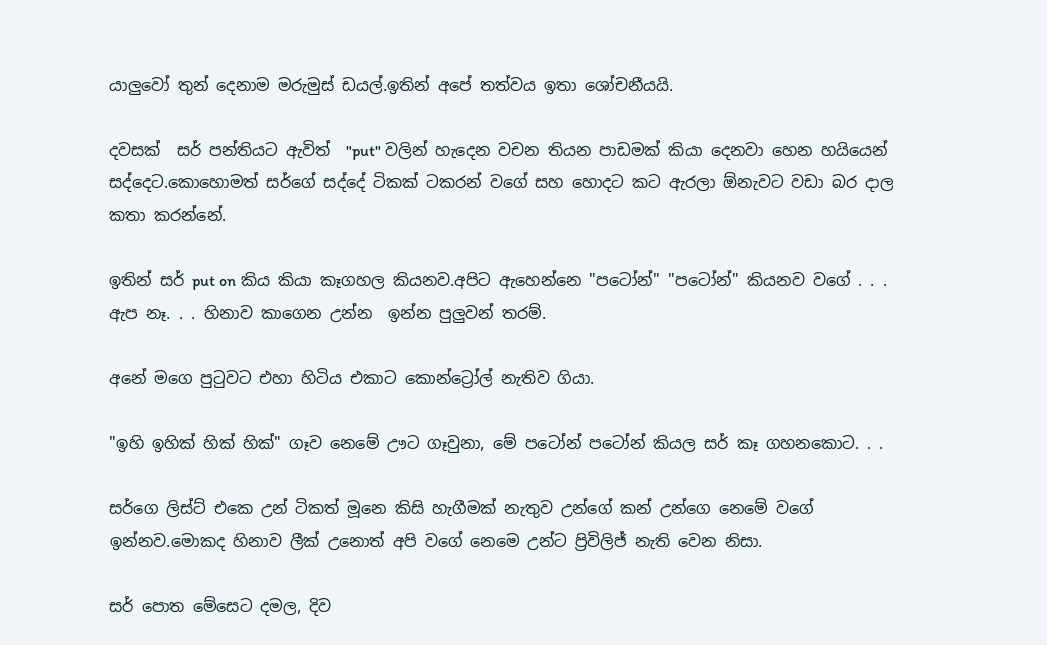යාලුවෝ තුන් දෙනාම මරුමුස් ඩයල්.ඉතින් අපේ තත්වය ඉතා ශෝචනීයයි.

දවසක්  සර් පන්තියට ඇවිත්  "put" වලින් හැදෙන වචන තියන පාඩමක් කියා දෙනවා හෙන හ‍‍යියෙන් සද්දෙට.කොහොමත් සර්ගේ සද්දේ ටිකක් ටකරන් වගේ සහ හොදට කට ඇරලා ඕනැවට වඩා බර දාල කතා කරන්නේ.

ඉතින් සර් put on කිය කියා කෑගහල කියනව.අපිට ඇහෙන්නෙ "පටෝන්" "පටෝන්" කියනව වගේ . . . ඇප නෑ. . . හිනාව කාගෙන උන්න  ඉන්න පුලුවන් තරම්.

අනේ මගෙ පුටුවට එහා හිටිය එකාට කොන්ට්‍රෝල් නැතිව ගියා.

"ඉහි ඉහික් හික් හික්" ගෑව නෙමේ ඌට ගෑවුනා, මේ පටෝන් පටෝන් කියල සර් කෑ ගහනකොට. . .

සර්ගෙ ලිස්ට් එකෙ උන් ටිකත් මූනෙ කිසි හැගීමක් නැතුව උන්ගේ කන් උන්ගෙ නෙමේ වගේ ඉන්නව.මොකද හිනාව ලීක් උනොත් අපි වගේ නෙමෙ උන්ට ප්‍රිවිලිජ් නැති වෙන නිසා.

සර් පොත මේසෙට දමල, දිව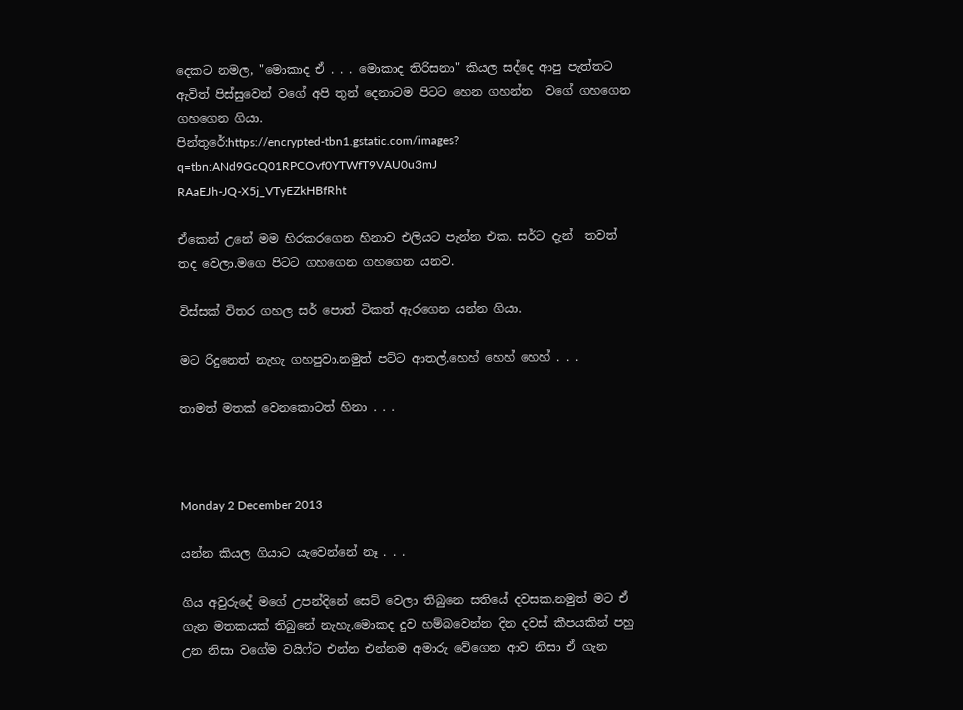දෙකට නමල, "මොකාද ඒ . . . මොකාද තිරිසනා" කි‍යල සද්දෙ ආපු පැත්තට ඇවිත් පිස්සුවෙන් වගේ අපි තුන් දෙනාටම පිටට හෙන ගහන්න  වගේ ගහගෙන ගහගෙන ගියා.
පින්තුරේ:https://encrypted-tbn1.gstatic.com/images?
q=tbn:ANd9GcQ01RPCOvf0YTWfT9VAU0u3mJ
RAaEJh-JQ-X5j_VTyEZkHBfRht

ඒකෙන් උනේ මම හිරකරගෙන හිනාව එලියට පැන්න එක. සර්ට දැන්  තවත් තද වෙලා.මගෙ පිටට ගහගෙන ගහගෙන යනව.

විස්සක් විතර ගහල සර් පොත් ටිකත් ඇරගෙන යන්න ගියා.

මට රිදුනෙත් නැහැ ගහපුවා.නමුත් පට්ට ආතල්.හෙහ් හෙහ් හෙහ් . . .

තාමත් මතක් වෙනකොටත් හිනා . . .



Monday 2 December 2013

යන්න කියල ගියාට යැවෙන්නේ නෑ . . .

ගිය අවුරුදේ මගේ උපන්දිනේ සෙට් වෙලා තිබුනෙ සතියේ දවසක.නමුත් මට ඒ ගැන මතකයක් තිබුනේ නැහැ.මොකද දුව හම්බවෙන්න දින දවස් කීපයකින් පහු උන නිසා වගේම වයිෆ්ට එන්න එන්නම අමාරු වේගෙන ආව නිසා ඒ ගැන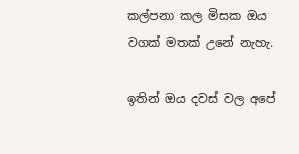කල්පනා කල මිසක ඔය වගක් මතක් උනේ නැහැ.

ඉතින් ඔය දවස් වල අපේ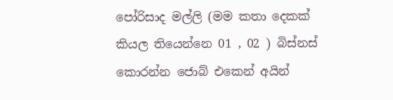පෝරිසාද මල්ලි (මම කතා දෙකක් කියල තියෙන්නෙ 01 , 02 ) බිස්නස් කොරන්න ජොබ් එකෙන් අයින්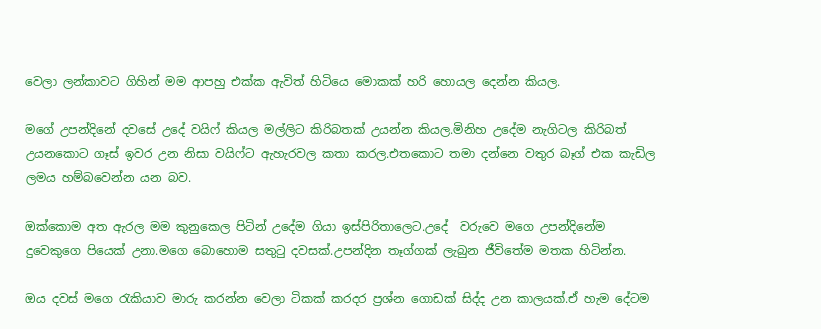වෙලා ලන්කාවට ගිහින් මම ආපහු එක්ක ඇවිත් හිටි‍යෙ මොකක් හ‍රි හොයල දෙන්න කියල.

මගේ උපන්දිනේ දවසේ උදේ වයිෆ් කියල මල්ලිට කිරිබතක් උයන්න කියල.මිනිහ උදේම නැගිටල කිරිබත් උයනකොට ගෑස් ඉවර උන නිසා වයිෆ්ට ඇහැරවල කතා කරල.එතකොට තමා දන්නෙ වතුර බෑග් එක කැඩිල ලමය හම්බවෙන්න යන බව.

ඔක්කොම අත ඇරල මම කුනුකෙල පිටින් උදේම ගියා ඉස්පිරිතාලෙට.උදේ  වරුවෙ මගෙ උපන්දිනේම දුවෙකුගෙ පියෙක් උනා.මගෙ බොහොම සතුටු දවසක්.උපන්දින තෑග්ගක් ලැබුන ජීවිතේම මතක හිටින්න.

ඔය දවස් මගෙ රැකියාව මාරු කරන්න වෙලා ටිකක් කරදර ප්‍රශ්න ගොඩක් සිද්ද උන කාලයක්.ඒ හැම දේටම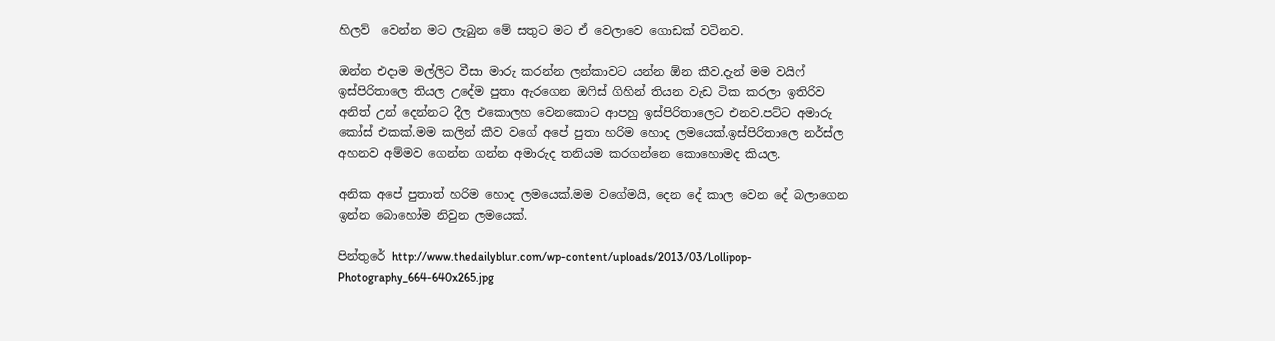හිලව්  වෙන්න මට ලැබුන මේ සතුට මට ඒ වෙලාවෙ ගොඩක් වටිනව.

ඔන්න එදාම මල්ලිට වීසා මාරු කරන්න ලන්කාවට යන්න ඕන කීව.දැන් මම වයිෆ් ඉස්පිරිතාලෙ තියල උදේම පුතා ඇරගෙන ඔෆිස් ගිහින් තියන වැඩ ටික කරලා ඉතිරිව අනිත් උන් දෙන්නට දීල එකොලහ වෙනකොට ආපහු ඉස්පිරිතාලෙට එනව.පට්ට අමාරු කෝස් එකක්.මම කලින් කීව වගේ අපේ පුතා හරිම හොද ලමයෙක්.ඉස්පිරිතාලෙ නර්ස්ල අහනව අම්මව ගෙන්න ගන්න අමාරුද තනියම කරගන්නෙ කොහොමද කියල.

අනික අපේ පුතාත් හරිම හොද ලමයෙක්.මම වගේමයි, දෙන දේ කාල වෙන දේ බලාගෙන ඉන්න බොහෝම නිවුන ලමයෙක්.

පින්තුරේ http://www.thedailyblur.com/wp-content/uploads/2013/03/Lollipop-Photography_664-640x265.jpg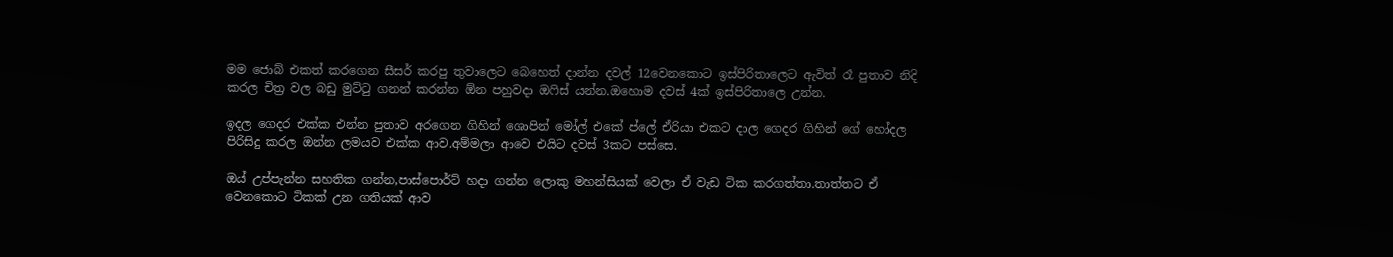මම ජොබ් එකත් කරගෙන සීසර් කරපු තුවාලෙට බෙහෙත් දාන්න දවල් 12වෙනකොට ඉස්පිරිතාලෙට ඇවිත් ‍රෑ පුතාව නිදි කරල චිත්‍ර වල බඩු මුට්ටු ගනන් කරන්න ඕන පහුවදා ඔෆිස් යන්න.ඔහොම දවස් 4ක් ඉස්පිරිතාලෙ උන්න.

ඉදල ගෙදර එක්ක එන්න පුතාව අරගෙන ගිහින් ශොපින් මෝල් එකේ ප්ලේ ඒරියා එකට දාල ගෙදර ගිහින් ගේ හෝදල පිරිසිදු කරල ඔන්න ලමයව එක්ක ආව.අම්මලා ආවෙ එයිට දවස් 3කට පස්සෙ.

ඔය් උප්පැන්න සහතික ගන්න,පාස්පොර්ට් හදා ගන්න ලොකු මහන්සියක් වෙලා ඒ වැඩ ටික කරගත්තා.තාත්තට ඒ වෙනකොට ටිකක් උන ගතියක් ආව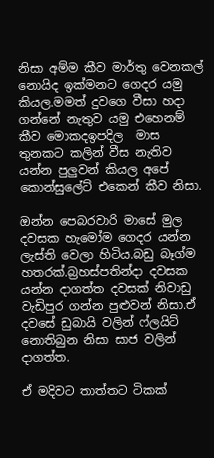නිසා අම්ම කීව මාර්තු වෙනකල් නොයිද ඉක්මනට ගෙදර යමු කියල.මමත් දුවගෙ වීසා හදා ගන්නේ නැතුව යමු එහෙනම් කීව මොකදඉපදිල  මාස තුනකට කලින් වීස නැතිව යන්න පුලුවන් කියල අපේ කොන්සුලේට් එකෙන් කීව නිසා.

ඔන්න පෙබරවාරි මාසේ මුල දවසක හැමෝම ගෙදර යන්න ලැස්ති වෙලා හිටිය.බඩු බෑග්ම හතරක්.බ්‍රහස්පතින්දා දවසක යන්න දාගත්ත දවසක් නිවාඩු වැඩිපුර ගන්න පුළුවන් නිසා.ඒ දවසේ ඩුබායි වලින් ෆ්ලයිට් නොතිබුන නිසා සාජ වලින් දාගත්ත.

ඒ මදිවට තාත්තට ටිකක්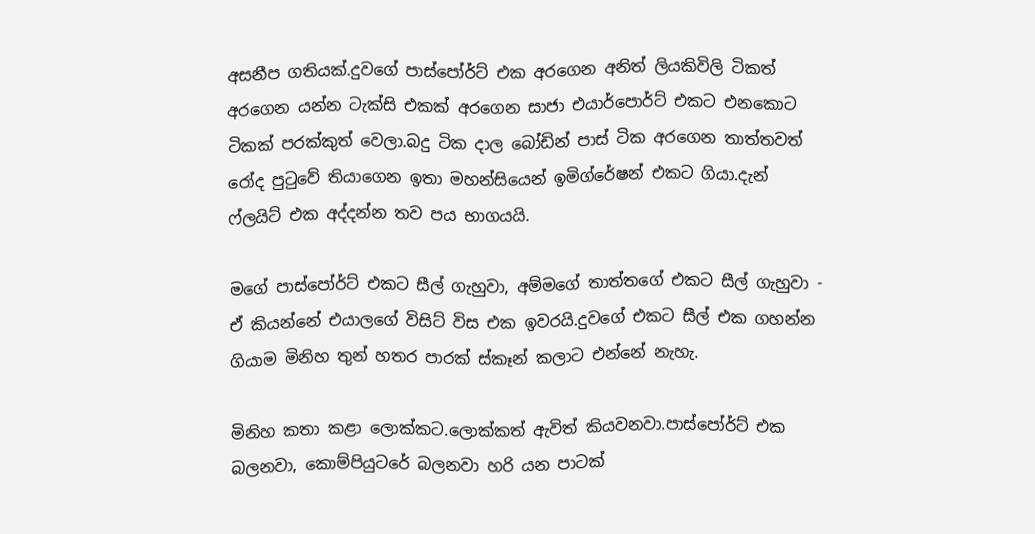අසනීප ගතියක්.දුවගේ පාස්පෝර්ට් එක අරගෙන අනිත් ලියකිවිලි ටිකත් අරගෙන යන්න ටැක්සි එකක් අරගෙන සාජා එයාර්පොර්ට් එකට එනකොට ටිකක් පරක්කුත් වෙලා.බදු ටික දාල බෝඩින් පාස් ටික අරගෙන තාත්තවත් රෝද පුටුවේ තියාගෙන ඉතා මහන්සියෙන් ඉමිග්රේෂන් එකට ගියා.දැන් ෆ්ලයිට් එක අද්දන්න තව පය භාගයයි.

මගේ පාස්පෝර්ට් එකට සීල් ගැහුවා, අම්මගේ තාත්තගේ එකට සීල් ගැහුවා -  ඒ කියන්නේ එයාලගේ විසිට් විස එක ඉවරයි.දුවගේ එකට සීල් එක ගහන්න ගියාම මිනිහ තුන් හතර පාරක් ස්කෑන් කලාට එන්නේ නැහැ.

මිනිහ කතා කළා ලොක්කට.ලොක්කත් ඇවිත් කියවනවා.පාස්පෝර්ට් එක බලනවා, කොම්පියුටරේ බලනවා හරි යන පාටක්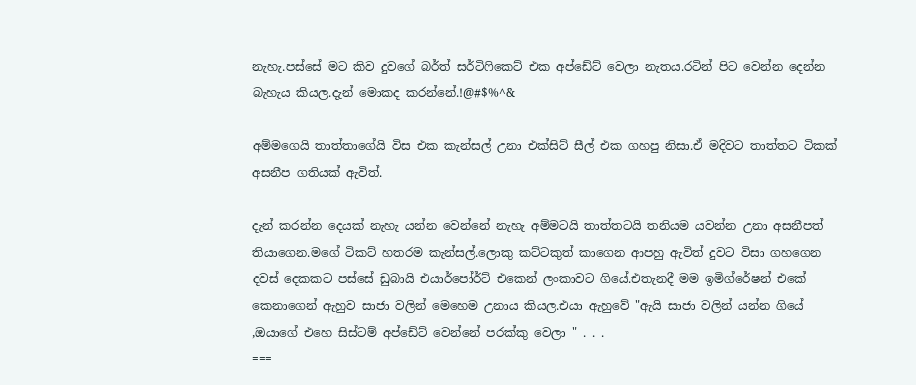නැහැ.පස්සේ මට කිව දුවගේ බර්ත් සර්ටිෆිකෙට් එක අප්ඩේට් වෙලා නැතය.රටින් පිට වෙන්න දෙන්න බැහැය කියල.දැන් මොකද කරන්නේ.!@#$%^&

අම්මගෙයි තාත්තාගේයි විස එක කැන්සල් උනා එක්සිට් සීල් එක ගහපු නිසා.ඒ මදිවට තාත්තට ටිකක් අසනීප ගතියක් ඇවිත්.

දැන් කරන්න දෙයක් නැහැ යන්න වෙන්නේ නැහැ අම්මටයි තාත්තටයි තනියම යවන්න උනා අසනීපත් තියාගෙන.මගේ ටිකට් හතරම කැන්සල්.ලොකු කට්ටකුත් කාගෙන ආපහු ඇවිත් දුවට විසා ගහගෙන දවස් දෙකකට පස්සේ ඩුබායි එයාර්පෝර්ට් එකෙන් ලංකාවට ගියේ.එතැනදී මම ඉමිග්රේෂන් එකේ කෙනාගෙන් ඇහුව සාජා වලින් මෙහෙම උනාය කියල.එයා ඇහුවේ "ඇයි සාජා වලින් යන්න ගියේ ,ඔයාගේ එහෙ සිස්ටම් අප්ඩේට් වෙන්නේ පරක්කු වෙලා " . . .
===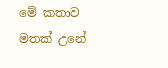මේ කතාව මතක් උනේ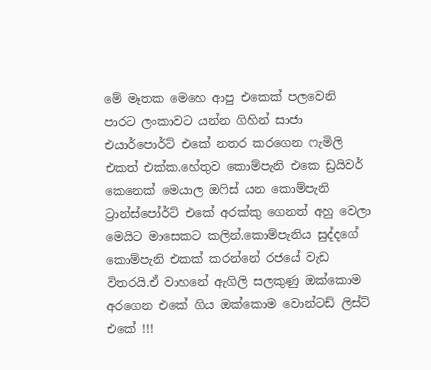මේ මෑතක මෙහෙ ආපු එකෙක් පලවෙනි පාරට ලංකාවට යන්න ගිහින් සාජා එයාර්පොර්ට් එකේ නතර කරගෙන ෆැමිලි එකත් එක්ක.හේතුව කොම්පැනි එකෙ ඩ්‍රයිවර් කෙනෙක් මෙයාල ඔෆිස් යන කොම්පැනි ට්‍රාන්ස්පෝර්ට් එකේ අරක්කු ගෙනත් අහු වෙලා මෙයිට මාසෙකට කලින්.කොම්පැනිය සුද්දගේ කොම්පැනි එකක් කරන්නේ රජයේ වැඩ විතරයි.ඒ වාහනේ ඇගිලි සලකුණු ඔක්කොම අරගෙන එකේ ගිය ඔක්කොම වොන්ටඩ් ලිස්ට් එකේ !!!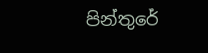පින්තුරේ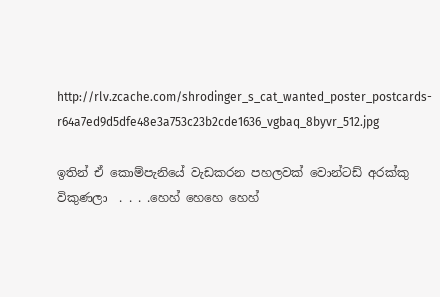http://rlv.zcache.com/shrodinger_s_cat_wanted_poster_postcards-r64a7ed9d5dfe48e3a753c23b2cde1636_vgbaq_8byvr_512.jpg

ඉතින් ඒ කොම්පැනියේ වැඩකරන පහලවක් වොන්ටඩ් අරක්කු විකුණලා  . . . .හෙහ් හෙහෙ හෙහ්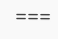===